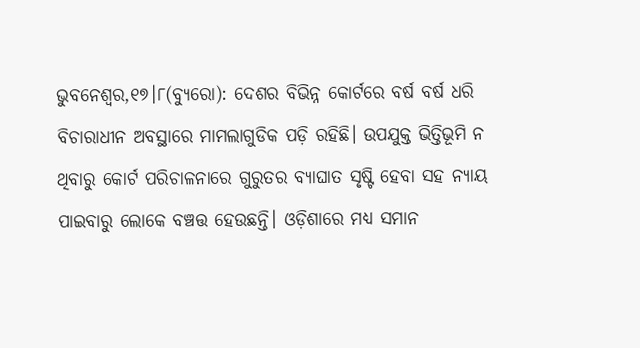ଭୁବନେଶ୍ୱର,୧୭।୮(ବ୍ୟୁରୋ): ଦେଶର ବିଭିନ୍ନ କୋର୍ଟରେ ବର୍ଷ ବର୍ଷ ଧରି ବିଚାରାଧୀନ ଅବସ୍ଥାରେ ମାମଲାଗୁଡିକ ପଡ଼ି ରହିଛି। ଉପଯୁକ୍ତ ଭିତ୍ତିଭୂମି ନ ଥିବାରୁ କୋର୍ଟ ପରିଚାଳନାରେ ଗୁରୁତର ବ୍ୟାଘାତ ସୃଷ୍ଟି ହେବା ସହ ନ୍ୟାୟ ପାଇବାରୁ ଲୋକେ ବଞ୍ଚତ୍ତ ହେଉଛନ୍ତି। ଓଡ଼ିଶାରେ ମଧ୍ୟ ସମାନ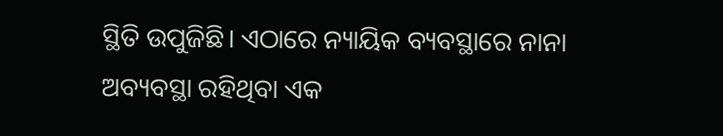ସ୍ଥିତି ଉପୁଜିଛି। ଏଠାରେ ନ୍ୟାୟିକ ବ୍ୟବସ୍ଥାରେ ନାନା ଅବ୍ୟବସ୍ଥା ରହିଥିବା ଏକ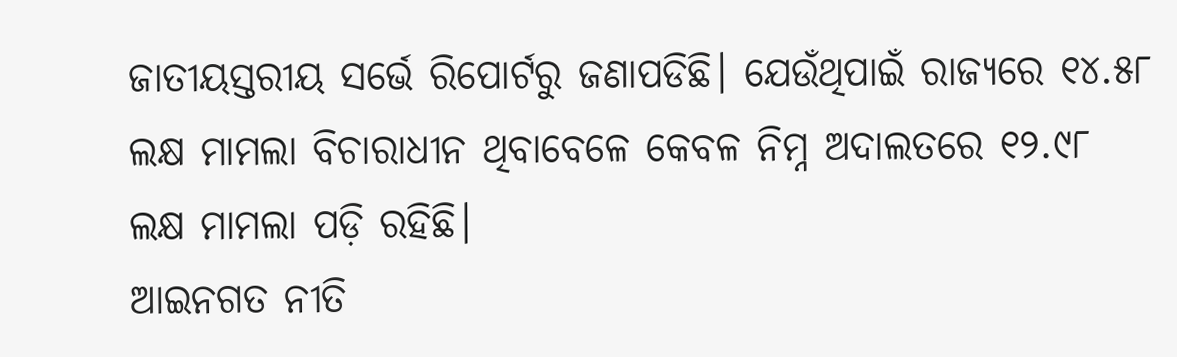ଜାତୀୟସ୍ତରୀୟ ସର୍ଭେ ରିପୋର୍ଟରୁ ଜଣାପଡିଛି। ଯେଉଁଥିପାଇଁ ରାଜ୍ୟରେ ୧୪.୫୮ ଲକ୍ଷ ମାମଲା ବିଚାରାଧୀନ ଥିବାବେଳେ କେବଳ ନିମ୍ନ ଅଦାଲତରେ ୧୨.୯୮ ଲକ୍ଷ ମାମଲା ପଡ଼ି ରହିଛି।
ଆଇନଗତ ନୀତି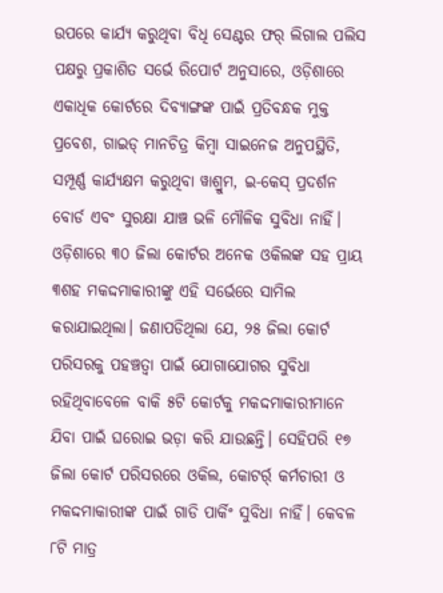ଉପରେ କାର୍ଯ୍ୟ କରୁଥିବା ବିଧି ସେଣ୍ଟର ଫର୍ ଲିଗାଲ ପଲିସ ପକ୍ଷରୁ ପ୍ରକାଶିତ ସର୍ଭେ ରିପୋର୍ଟ ଅନୁସାରେ, ଓଡ଼ିଶାରେ ଏକାଧିକ କୋର୍ଟରେ ଦିବ୍ୟାଙ୍ଗଙ୍କ ପାଇଁ ପ୍ରତିବନ୍ଧକ ମୁକ୍ତ ପ୍ରବେଶ, ଗାଇଡ୍ ମାନଚିତ୍ର କିମ୍ବା ସାଇନେଜ ଅନୁପସ୍ଥିତି, ସମ୍ପୂର୍ଣ୍ଣ କାର୍ଯ୍ୟକ୍ଷମ କରୁଥିବା ୱାଶ୍ରୁମ, ଇ-କେସ୍ ପ୍ରଦର୍ଶନ ବୋର୍ଡ ଏବଂ ସୁରକ୍ଷା ଯାଞ୍ଚ ଭଳି ମୌଳିକ ସୁବିଧା ନାହିଁ। ଓଡ଼ିଶାରେ ୩୦ ଜିଲା କୋର୍ଟର ଅନେକ ଓକିଲଙ୍କ ସହ ପ୍ରାୟ ୩ଶହ ମକଦ୍ଦମାକାରୀଙ୍କୁ ଏହି ସର୍ଭେରେ ସାମିଲ କରାଯାଇଥିଲା। ଜଣାପଡିଥିଲା ଯେ, ୨୫ ଜିଲା କୋର୍ଟ ପରିସରକୁ ପହଞ୍ଚତ୍ବା ପାଇଁ ଯୋଗାଯୋଗର ସୁବିଧା ରହିଥିବାବେଳେ ବାକି ୫ଟି କୋର୍ଟକୁ ମକଦ୍ଦମାକାରୀମାନେ ଯିବା ପାଇଁ ଘରୋଇ ଭଡ଼ା କରି ଯାଉଛନ୍ତି। ସେହିପରି ୧୭ ଜିଲା କୋର୍ଟ ପରିସରରେ ଓକିଲ, କୋଟର୍ର୍ କର୍ମଚାରୀ ଓ ମକଦ୍ଦମାକାରୀଙ୍କ ପାଇଁ ଗାଡି ପାର୍କିଂ ସୁବିଧା ନାହିଁ। କେବଳ ୮ଟି ମାତ୍ର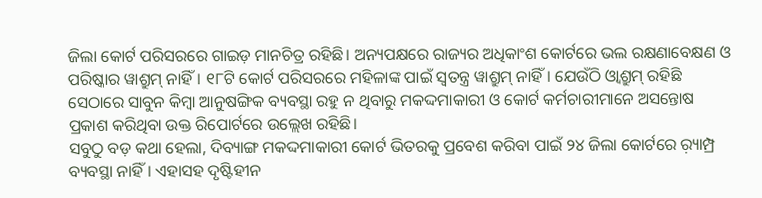ଜିଲା କୋର୍ଟ ପରିସରରେ ଗାଇଡ଼ ମାନଚିତ୍ର ରହିଛି। ଅନ୍ୟପକ୍ଷରେ ରାଜ୍ୟର ଅଧିକାଂଶ କୋର୍ଟରେ ଭଲ ରକ୍ଷଣାବେକ୍ଷଣ ଓ ପରିଷ୍କାର ୱାଶ୍ରୁମ୍ ନାହିଁ। ୧୮ଟି କୋର୍ଟ ପରିସରରେ ମହିଳାଙ୍କ ପାଇଁ ସ୍ବତନ୍ତ୍ର ୱାଶ୍ରୁମ୍ ନାହିଁ। ଯେଉଁଠି ଓ୍ବାଶ୍ରୁମ୍ ରହିଛି ସେଠାରେ ସାବୁନ କିମ୍ବା ଆନୁଷଙ୍ଗିକ ବ୍ୟବସ୍ଥା ରହୁ ନ ଥିବାରୁ ମକଦ୍ଦମାକାରୀ ଓ କୋର୍ଟ କର୍ମଚାରୀମାନେ ଅସନ୍ତୋଷ ପ୍ରକାଶ କରିଥିବା ଉକ୍ତ ରିପୋର୍ଟରେ ଉଲ୍ଲେଖ ରହିଛି।
ସବୁଠୁ ବଡ଼ କଥା ହେଲା, ଦିବ୍ୟାଙ୍ଗ ମକଦ୍ଦମାକାରୀ କୋର୍ଟ ଭିତରକୁ ପ୍ରବେଶ କରିବା ପାଇଁ ୨୪ ଜିଲା କୋର୍ଟରେ ର଼୍ୟାମ୍ପ୍ର ବ୍ୟବସ୍ଥା ନାହିଁ। ଏହାସହ ଦୃଷ୍ଟିହୀନ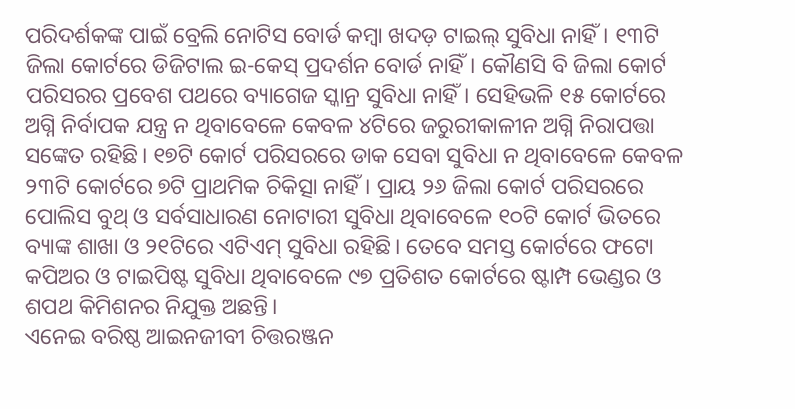ପରିଦର୍ଶକଙ୍କ ପାଇଁ ବ୍ରେଲି ନୋଟିସ ବୋର୍ଡ କମ୍ବା ଖଦଡ଼ ଟାଇଲ୍ ସୁବିଧା ନାହିଁ। ୧୩ଟି ଜିଲା କୋର୍ଟରେ ଡିଜିଟାଲ ଇ-କେସ୍ ପ୍ରଦର୍ଶନ ବୋର୍ଡ ନାହିଁ। କୌଣସି ବି ଜିଲା କୋର୍ଟ ପରିସରର ପ୍ରବେଶ ପଥରେ ବ୍ୟାଗେଜ ସ୍କାନ୍ର ସୁବିଧା ନାହିଁ। ସେହିଭଳି ୧୫ କୋର୍ଟରେ ଅଗ୍ନି ନିର୍ବାପକ ଯନ୍ତ୍ର ନ ଥିବାବେଳେ କେବଳ ୪ଟିରେ ଜରୁରୀକାଳୀନ ଅଗ୍ନି ନିରାପତ୍ତା ସଙ୍କେତ ରହିଛି। ୧୭ଟି କୋର୍ଟ ପରିସରରେ ଡାକ ସେବା ସୁବିଧା ନ ଥିବାବେଳେ କେବଳ ୨୩ଟି କୋର୍ଟରେ ୭ଟି ପ୍ରାଥମିକ ଚିକିତ୍ସା ନାହିଁ। ପ୍ରାୟ ୨୬ ଜିଲା କୋର୍ଟ ପରିସରରେ ପୋଲିସ ବୁଥ୍ ଓ ସର୍ବସାଧାରଣ ନୋଟାରୀ ସୁବିଧା ଥିବାବେଳେ ୧୦ଟି କୋର୍ଟ ଭିତରେ ବ୍ୟାଙ୍କ ଶାଖା ଓ ୨୧ଟିରେ ଏଟିଏମ୍ ସୁବିଧା ରହିଛି। ତେବେ ସମସ୍ତ କୋର୍ଟରେ ଫଟୋ କପିଅର ଓ ଟାଇପିଷ୍ଟ ସୁବିଧା ଥିବାବେଳେ ୯୭ ପ୍ରତିଶତ କୋର୍ଟରେ ଷ୍ଟାମ୍ପ ଭେଣ୍ଡର ଓ ଶପଥ କିମିଶନର ନିଯୁକ୍ତ ଅଛନ୍ତି।
ଏନେଇ ବରିଷ୍ଠ ଆଇନଜୀବୀ ଚିତ୍ତରଞ୍ଜନ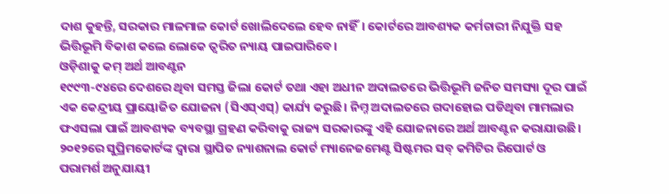ଦାଶ କୁହନ୍ତି, ସରକାର ମାଳମାଳ କୋର୍ଟ ଖୋଲିଦେଲେ ହେବ ନାହିଁ। କୋର୍ଟରେ ଆବଶ୍ୟକ କର୍ମଚାରୀ ନିଯୁକ୍ତି ସହ ଭିତ୍ତିଭୂମି ବିକାଶ କଲେ ଲୋକେ ତ୍ୱରିତ ନ୍ୟାୟ ପାଇପାରିବେ।
ଓଡ଼ିଶାକୁ କମ୍ ଅର୍ଥ ଆବଣ୍ଟନ
୧୯୯୩-୯୪ରେ ଦେଶରେ ଥିବା ସମସ୍ତ ଜିଲା କୋର୍ଟ ତଥା ଏହା ଅଧୀନ ଅଦାଲତରେ ଭିତ୍ତିଭୂମି ଜନିତ ସମସ୍ୟା ଦୂର ପାଇଁ ଏକ କେନ୍ଦ୍ରୀୟ ପ୍ରାୟୋଜିତ ଯୋଜନା (ସିଏସ୍ଏସ୍) କାର୍ଯ୍ୟ କରୁଛି। ନିମ୍ନ ଅଦାଲତରେ ଗଦାହୋଇ ପଡିଥିବା ମାମଲାର ଫଏସଲା ପାଇଁ ଆବଶ୍ୟକ ବ୍ୟବସ୍ଥା ଗ୍ରହଣ କରିବାକୁ ରାଜ୍ୟ ସରକାରଙ୍କୁ ଏହି ଯୋଜନାରେ ଅର୍ଥ ଆବଣ୍ଟନ କରାଯାଉଛି। ୨୦୧୨ରେ ସୁପ୍ରିମକୋର୍ଟଙ୍କ ଦ୍ୱାରା ସ୍ଥାପିତ ନ୍ୟାଶନାଲ କୋର୍ଟ ମ୍ୟାନେଜମେଣ୍ଟ ସିଷ୍ଟମର ସବ୍ କମିଟିର ରିପୋର୍ଟ ଓ ପରାମର୍ଶ ଅନୁଯାୟୀ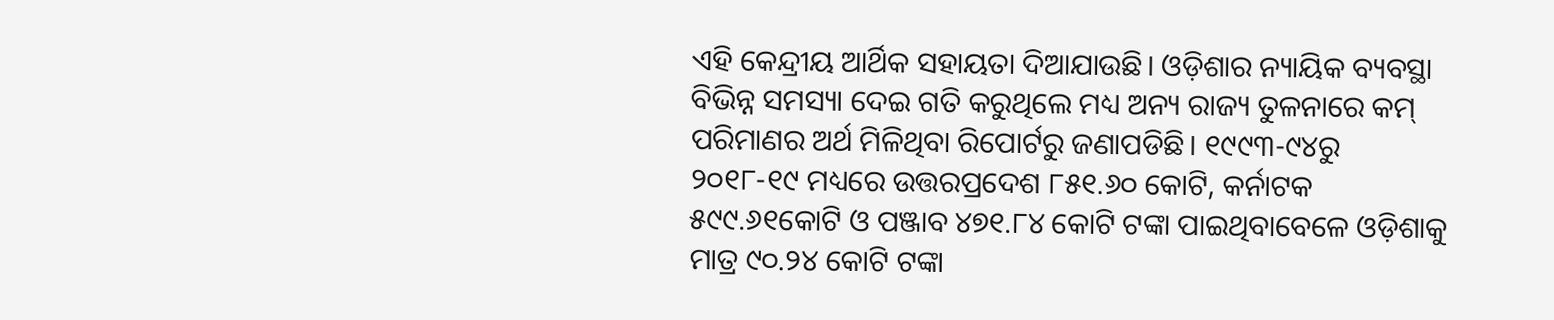ଏହି କେନ୍ଦ୍ରୀୟ ଆର୍ଥିକ ସହାୟତା ଦିଆଯାଉଛି। ଓଡ଼ିଶାର ନ୍ୟାୟିକ ବ୍ୟବସ୍ଥା ବିଭିନ୍ନ ସମସ୍ୟା ଦେଇ ଗତି କରୁଥିଲେ ମଧ୍ୟ ଅନ୍ୟ ରାଜ୍ୟ ତୁଳନାରେ କମ୍ ପରିମାଣର ଅର୍ଥ ମିଳିଥିବା ରିପୋର୍ଟରୁ ଜଣାପଡିଛି। ୧୯୯୩-୯୪ରୁ ୨୦୧୮-୧୯ ମଧ୍ୟରେ ଉତ୍ତରପ୍ରଦେଶ ୮୫୧.୬୦ କୋଟି, କର୍ନାଟକ ୫୯୯.୬୧କୋଟି ଓ ପଞ୍ଜାବ ୪୭୧.୮୪ କୋଟି ଟଙ୍କା ପାଇଥିବାବେଳେ ଓଡ଼ିଶାକୁ ମାତ୍ର ୯୦.୨୪ କୋଟି ଟଙ୍କା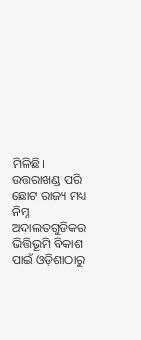ମିଳିଛି। ଉତ୍ତରାଖଣ୍ଡ ପରି ଛୋଟ ରାଜ୍ୟ ମଧ୍ୟ ନିମ୍ନ ଅଦାଲତଗୁଡିକର ଭିତ୍ତିଭୂମି ବିକାଶ ପାଇଁ ଓଡ଼ିଶାଠାରୁ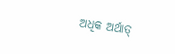ଅଧିକ ଅର୍ଥାତ୍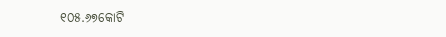୧୦୫.୬୭କୋଟି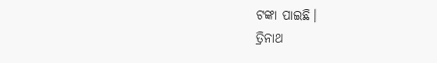ଟଙ୍କା ପାଇଛି।
ତ୍ରିନାଥ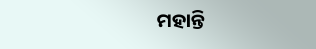ମହାନ୍ତି